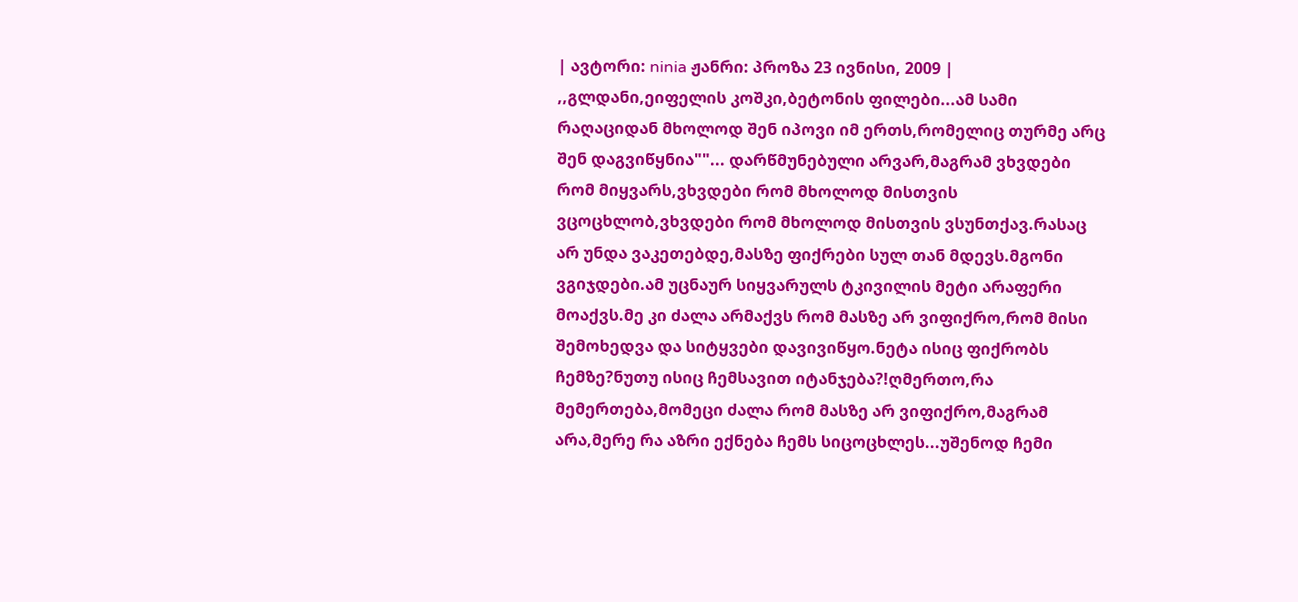| ავტორი: ninia ჟანრი: პროზა 23 ივნისი, 2009 |
,,გლდანი,ეიფელის კოშკი,ბეტონის ფილები...ამ სამი რაღაციდან მხოლოდ შენ იპოვი იმ ერთს,რომელიც თურმე არც შენ დაგვიწყნია""... დარწმუნებული არვარ,მაგრამ ვხვდები რომ მიყვარს,ვხვდები რომ მხოლოდ მისთვის ვცოცხლობ,ვხვდები რომ მხოლოდ მისთვის ვსუნთქავ.რასაც არ უნდა ვაკეთებდე,მასზე ფიქრები სულ თან მდევს.მგონი ვგიჯდები.ამ უცნაურ სიყვარულს ტკივილის მეტი არაფერი მოაქვს.მე კი ძალა არმაქვს რომ მასზე არ ვიფიქრო,რომ მისი შემოხედვა და სიტყვები დავივიწყო.ნეტა ისიც ფიქრობს ჩემზე?ნუთუ ისიც ჩემსავით იტანჯება?!ღმერთო,რა მემერთება,მომეცი ძალა რომ მასზე არ ვიფიქრო,მაგრამ არა,მერე რა აზრი ექნება ჩემს სიცოცხლეს...უშენოდ ჩემი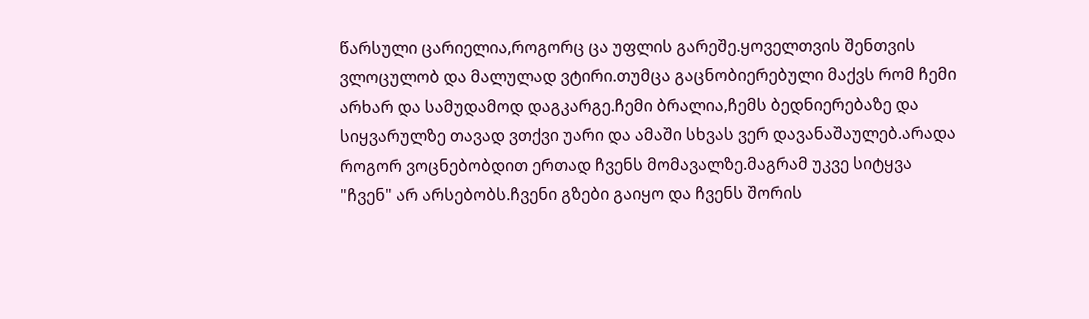წარსული ცარიელია,როგორც ცა უფლის გარეშე.ყოველთვის შენთვის ვლოცულობ და მალულად ვტირი.თუმცა გაცნობიერებული მაქვს რომ ჩემი არხარ და სამუდამოდ დაგკარგე.ჩემი ბრალია,ჩემს ბედნიერებაზე და სიყვარულზე თავად ვთქვი უარი და ამაში სხვას ვერ დავანაშაულებ.არადა როგორ ვოცნებობდით ერთად ჩვენს მომავალზე.მაგრამ უკვე სიტყვა "ჩვენ" არ არსებობს.ჩვენი გზები გაიყო და ჩვენს შორის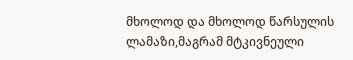მხოლოდ და მხოლოდ წარსულის ლამაზი,მაგრამ მტკივნეული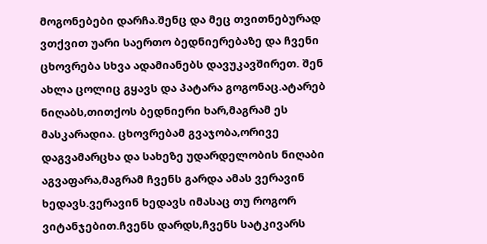მოგონებები დარჩა.შენც და მეც თვითნებურად ვთქვით უარი საერთო ბედნიერებაზე და ჩვენი ცხოვრება სხვა ადამიანებს დავუკავშირეთ. შენ ახლა ცოლიც გყავს და პატარა გოგონაც.ატარებ ნიღაბს,თითქოს ბედნიერი ხარ,მაგრამ ეს მასკარადია. ცხოვრებამ გვაჯობა,ორივე დაგვამარცხა და სახეზე უდარდელობის ნიღაბი აგვაფარა,მაგრამ ჩვენს გარდა ამას ვერავინ ხედავს.ვერავინ ხედავს იმასაც თუ როგორ ვიტანჯებით.ჩვენს დარდს,ჩვენს სატკივარს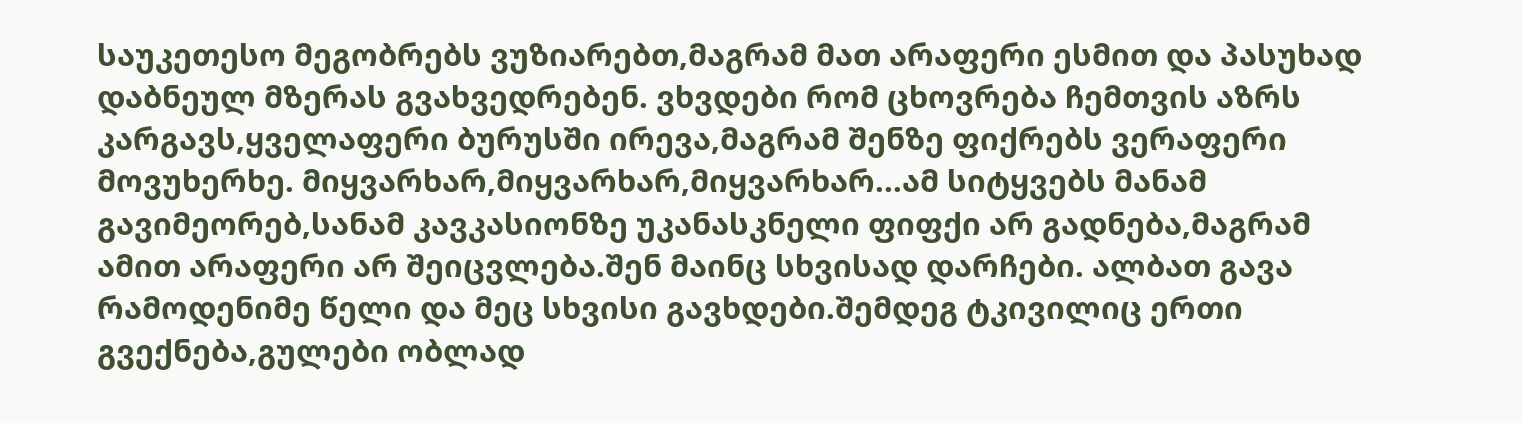საუკეთესო მეგობრებს ვუზიარებთ,მაგრამ მათ არაფერი ესმით და პასუხად დაბნეულ მზერას გვახვედრებენ. ვხვდები რომ ცხოვრება ჩემთვის აზრს კარგავს,ყველაფერი ბურუსში ირევა,მაგრამ შენზე ფიქრებს ვერაფერი მოვუხერხე. მიყვარხარ,მიყვარხარ,მიყვარხარ...ამ სიტყვებს მანამ გავიმეორებ,სანამ კავკასიონზე უკანასკნელი ფიფქი არ გადნება,მაგრამ ამით არაფერი არ შეიცვლება.შენ მაინც სხვისად დარჩები. ალბათ გავა რამოდენიმე წელი და მეც სხვისი გავხდები.შემდეგ ტკივილიც ერთი გვექნება,გულები ობლად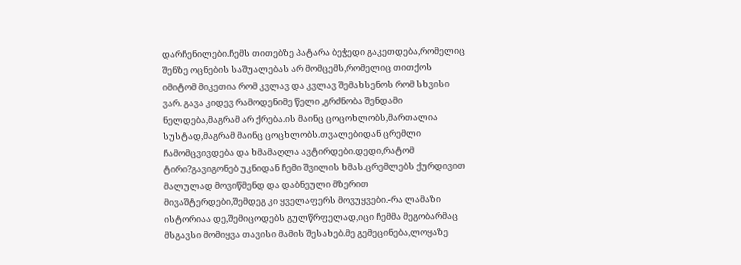დარჩენილები.ჩემს თითებზე პატარა ბეჭედი გაკეთდება,რომელიც შენზე ოცნების საშუალებას არ მომცემს,რომელიც თითქოს იმიტომ მიკეთია რომ კვლავ და კვლავ შემახსენოს რომ სხვისი ვარ. გავა კიდევ რამოდენიმე წელი ,გრძნობა შენდამი ნელდება,მაგრამ არ ქრება.ის მაინც ცოცოხლობს,მართალია სუსტად,მაგრამ მაინც ცოცხლობს.თვალებიდან ცრემლი ჩამომცვივდება და ხმამაღლა ავტირდები.დედი,რატომ ტირი?გავიგონებ უკნიდან ჩემი შვილის ხმას.ცრემლებს ქურდივით მალულად მოვიწმენდ და დაბნეული მზერით მივაშტერდები,შემდეგ კი ყველაფერს მოვუყვები.-რა ლამაზი ისტორიაა დე,შემიცოდებს გულწრფელად,იცი ჩემმა მეგობარმაც მსგავსი მომიყვა თავისი მამის შესახებ.მე გემეცინება,ლოყაზე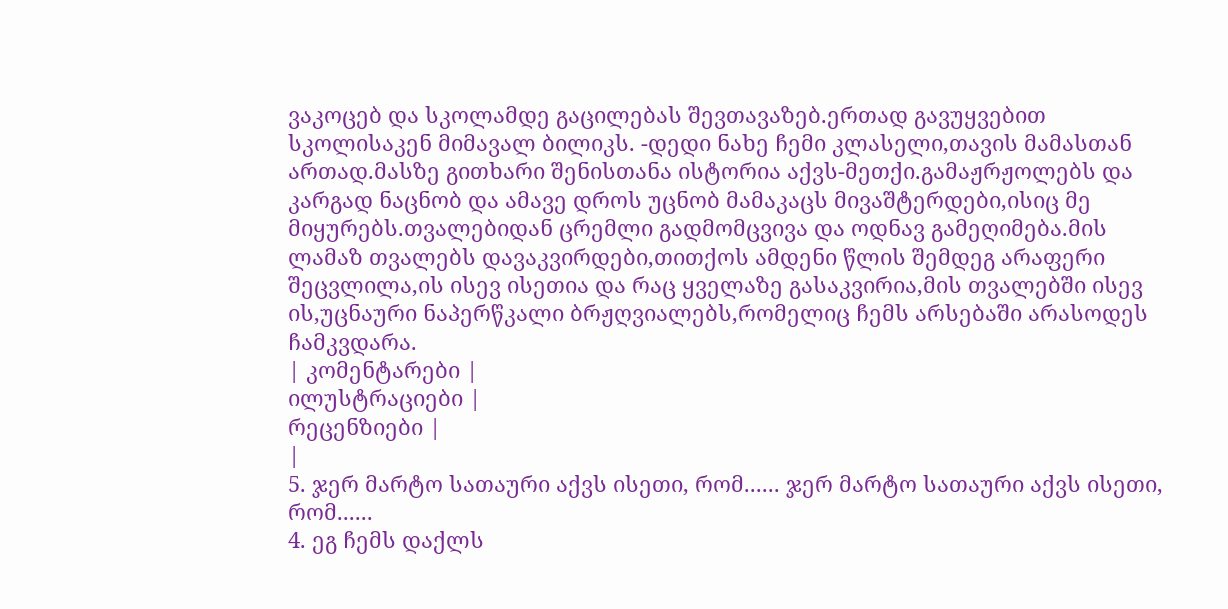ვაკოცებ და სკოლამდე გაცილებას შევთავაზებ.ერთად გავუყვებით სკოლისაკენ მიმავალ ბილიკს. -დედი ნახე ჩემი კლასელი,თავის მამასთან ართად.მასზე გითხარი შენისთანა ისტორია აქვს-მეთქი.გამაჟრჟოლებს და კარგად ნაცნობ და ამავე დროს უცნობ მამაკაცს მივაშტერდები,ისიც მე მიყურებს.თვალებიდან ცრემლი გადმომცვივა და ოდნავ გამეღიმება.მის ლამაზ თვალებს დავაკვირდები,თითქოს ამდენი წლის შემდეგ არაფერი შეცვლილა,ის ისევ ისეთია და რაც ყველაზე გასაკვირია,მის თვალებში ისევ ის,უცნაური ნაპერწკალი ბრჟღვიალებს,რომელიც ჩემს არსებაში არასოდეს ჩამკვდარა.
| კომენტარები |
ილუსტრაციები |
რეცენზიები |
|
5. ჯერ მარტო სათაური აქვს ისეთი, რომ...... ჯერ მარტო სათაური აქვს ისეთი, რომ......
4. ეგ ჩემს დაქლს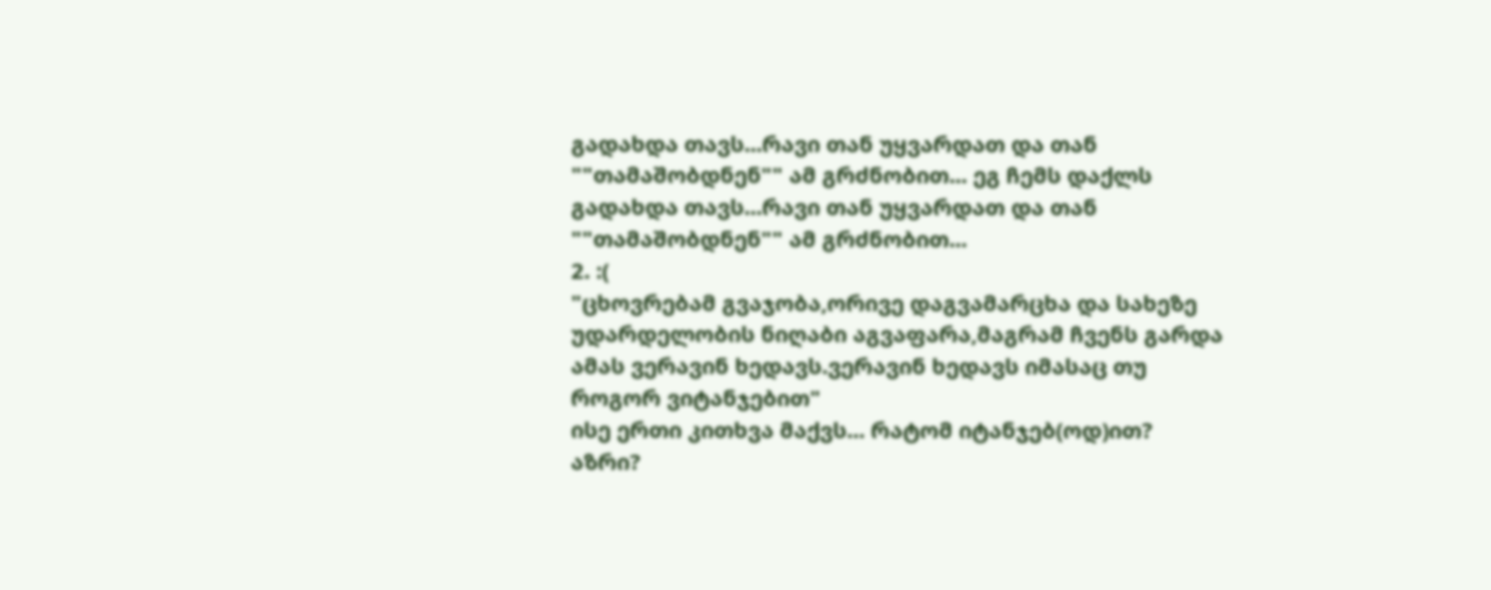გადახდა თავს...რავი თან უყვარდათ და თან ""თამაშობდნენ"" ამ გრძნობით... ეგ ჩემს დაქლს გადახდა თავს...რავი თან უყვარდათ და თან ""თამაშობდნენ"" ამ გრძნობით...
2. :(
"ცხოვრებამ გვაჯობა,ორივე დაგვამარცხა და სახეზე უდარდელობის ნიღაბი აგვაფარა,მაგრამ ჩვენს გარდა ამას ვერავინ ხედავს.ვერავინ ხედავს იმასაც თუ როგორ ვიტანჯებით"
ისე ერთი კითხვა მაქვს... რატომ იტანჯებ(ოდ)ით?
აზრი?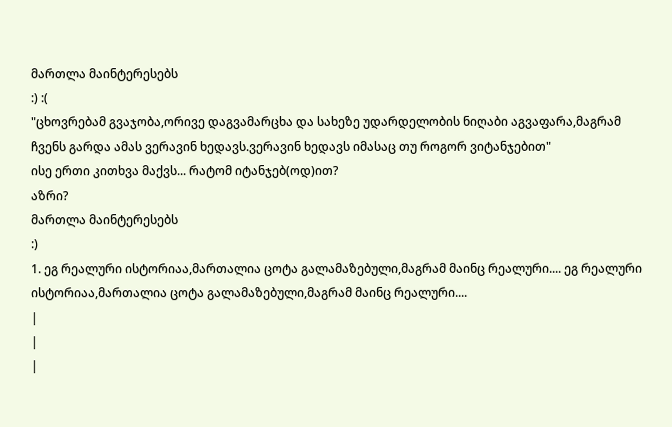მართლა მაინტერესებს
:) :(
"ცხოვრებამ გვაჯობა,ორივე დაგვამარცხა და სახეზე უდარდელობის ნიღაბი აგვაფარა,მაგრამ ჩვენს გარდა ამას ვერავინ ხედავს.ვერავინ ხედავს იმასაც თუ როგორ ვიტანჯებით"
ისე ერთი კითხვა მაქვს... რატომ იტანჯებ(ოდ)ით?
აზრი?
მართლა მაინტერესებს
:)
1. ეგ რეალური ისტორიაა,მართალია ცოტა გალამაზებული,მაგრამ მაინც რეალური.... ეგ რეალური ისტორიაა,მართალია ცოტა გალამაზებული,მაგრამ მაინც რეალური....
|
|
|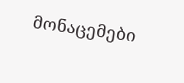მონაცემები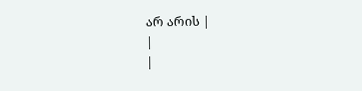არ არის |
|
|